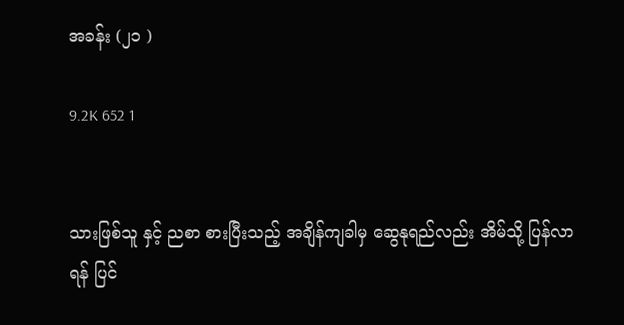အခန်း (၂၁ )

9.2K 652 1


သားဖြစ်သူ နှင့် ညစာ စားပြီးသည့် အချိန်ကျခါမှ ဆွေနုရည်လည်း အိမ်သို့ ပြန်လာရန် ပြင်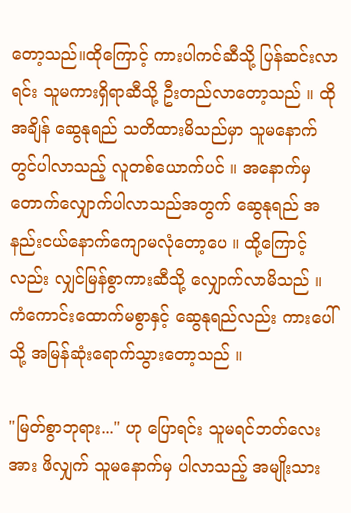တော့သည်။ထိုကြောင့် ကားပါကင်ဆီသို့ ပြန်ဆင်းလာရင်း သူမကားရှိရာဆီသို့ ဦးတည်လာတော့သည် ။ ထိုအချိန် ဆွေနုရည် သတိထားမိသည်မှာ သူမနောက်တွင်ပါလာသည့် လူတစ်ယောက်ပင် ။ အနောက်မှ တောက်လျှောက်ပါလာသည်အတွက် ဆွေနုရည် အနည်းငယ်နောက်ကျောမလုံတော့ပေ ။ ထို့ကြောင့်လည်း လျှင်မြန်စွာကားဆီသို့ လျှောက်လာမိသည် ။ ကံကောင်းထောက်မစွာနှင့် ဆွေနုရည်လည်း ကားပေါ်သို့ အမြန်ဆုံးရောက်သွားတော့သည် ။

"မြတ်စွာဘုရား..." ဟု ပြောရင်း သူမရင်ဘတ်လေးအား ဖိလျှက် သူမနောက်မှ ပါလာသည့် အမျိုးသား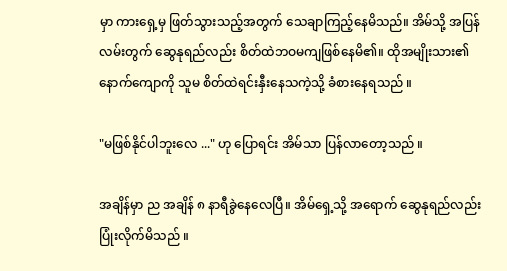မှာ ကားရှေ့မှ ဖြတ်သွားသည့်အတွက် သေချာကြည့်နေမိသည်။ အိမ်သို့ အပြန်လမ်းတွက် ဆွေနုရည်လည်း စိတ်ထဲဘဝမကျဖြစ်နေမိ၏။ ထိုအမျိုးသား၏ နောက်ကျောကို သူမ စိတ်ထဲရင်းနှီးနေသကဲ့သို့ ခံစားနေရသည် ။

"မဖြစ်နိုင်ပါဘူးလေ ..." ဟု ပြောရင်း အိမ်သာ ပြန်လာတော့သည် ။

အချိန်မှာ ည အချိန် ၈ နာရီခွဲနေလေပြီ။ အိမ်ရှေ့သို့ အရောက် ဆွေနုရည်လည်း ပြုံးလိုက်မိသည် ။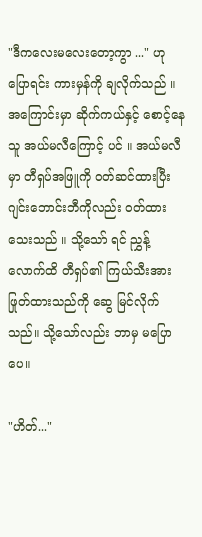"ဒီကလေးမလေးတော့ကွာ ..." ဟု ပြောရင်း ကားမှန်ကို ချလိုက်သည် ။ အကြောင်းမှာ ဆိုက်ကယ်နှင့် စောင့်နေသူ အယ်မလီကြောင့် ပင် ။ အယ်မလီ မှာ တီရှပ်အဖြူကို ဝတ်ဆင်ထားပြီး ဂျင်းဘောင်းဘီကိုလည်း ဝတ်ထားသေးသည် ။ သို့သော် ရင် ညွှန့်လောက်ထိ တီရှပ်၏ ကြယ်သီးအား ဖြုတ်ထားသည်ကို ဆွေ မြင်လိုက်သည်။ သို့သော်လည်း ဘာမှ မပြောပေ။

"ဟိတ်..."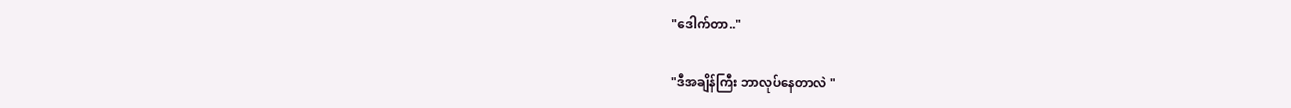"ဒေါက်တာ.."

"ဒီအချိန်ကြီး ဘာလုပ်နေတာလဲ "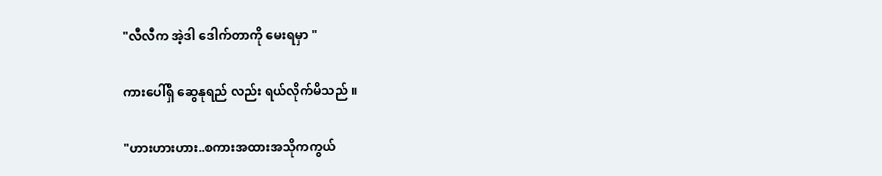"လီလီက အဲ့ဒါ ဒေါက်တာကို မေးရမှာ "

ကားပေါ်ရှိ ဆွေနုရည် လည်း ရယ်လိုက်မိသည် ။

"ဟားဟားဟား..စကားအထားအသိုကကွယ်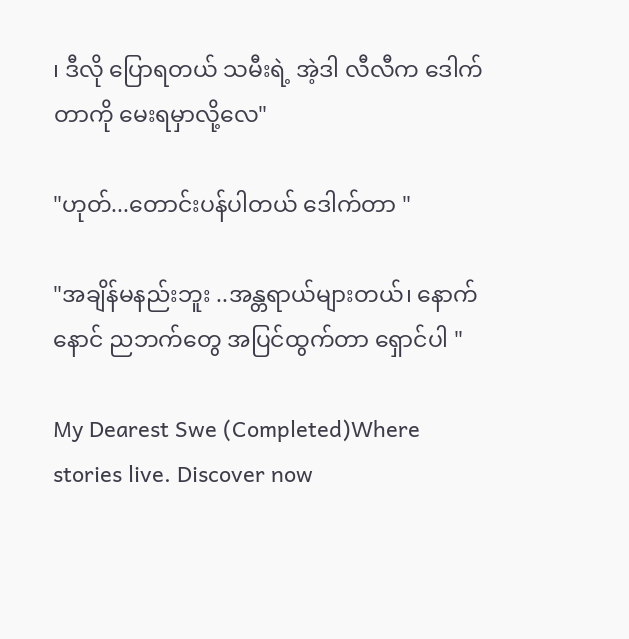၊ ဒီလို ပြောရတယ် သမီးရဲ့ အဲ့ဒါ လီလီက ဒေါက်တာကို မေးရမှာလို့လေ"

"ဟုတ်...တောင်းပန်ပါတယ် ဒေါက်တာ "

"အချိန်မနည်းဘူး ..အန္တရာယ်များတယ်၊ နောက်နောင် ညဘက်တွေ အပြင်ထွက်တာ ရှောင်ပါ "

My Dearest Swe (Completed)Where stories live. Discover now